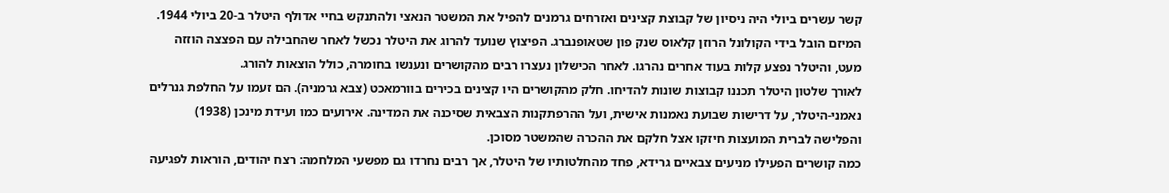קשר עשרים ביולי היה ניסיון של קבוצת קצינים ואזרחים גרמנים להפיל את המשטר הנאצי ולהתנקש בחיי אדולף היטלר ב-20 ביולי 1944. המיזם הובל בידי הקולונל הרוזן קלאוס שנק פון שטאופנברג. הפיצוץ שנועד להרוג את היטלר נכשל לאחר שהחבילה עם הפצצה הוזזה מעט, והיטלר נפצע קלות בעוד אחרים נהרגו. לאחר הכישלון נעצרו רבים מהקושרים ונענשו בחומרה, כולל הוצאות להורג.
לאורך שלטון היטלר תכננו קבוצות שונות להדיחו. חלק מהקושרים היו קצינים בכירים בוורמאכט (צבא גרמניה). הם זעמו על החלפת גנרלים נאמני-היטלר, על דרישות שבועת נאמנות אישית, ועל ההרפתקנות הצבאית שסיכנה את המדינה. אירועים כמו ועידת מינכן (1938) והפלישה לברית המועצות חיזקו אצל חלקם את ההכרה שהמשטר מסוכן.
כמה קושרים הפעילו מניעים צבאיים גרידא, פחד מהחלטותיו של היטלר, אך רבים נחרדו גם מפשעי המלחמה: רצח יהודים, הוראות לפגיעה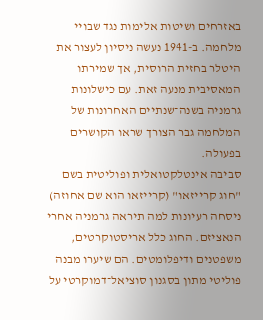באזרחים ושיטות אלימות נגד שבויי מלחמה. ב-1941 נעשה ניסיון לעצור את היטלר בחזית הרוסית, אך שמירתו המאסיבית מנעה זאת. עם כישלונות גרמניה בשנה־שנתיים האחרונות של המלחמה גבר הצורך שראו הקושרים בפעולה.
סביבה אינטלקטואלית ופוליטית בשם "חוג קרייזאו" (קרייזאו הוא שם אחוזה) ניסחה רעיונות למה תיראה גרמניה אחרי הנאציזם. החוג כלל אריסטוקרטים, משפטנים ודיפלומטים. הם שיערו מבנה פוליטי מתון בסגנון סוציאל־דמוקרטי על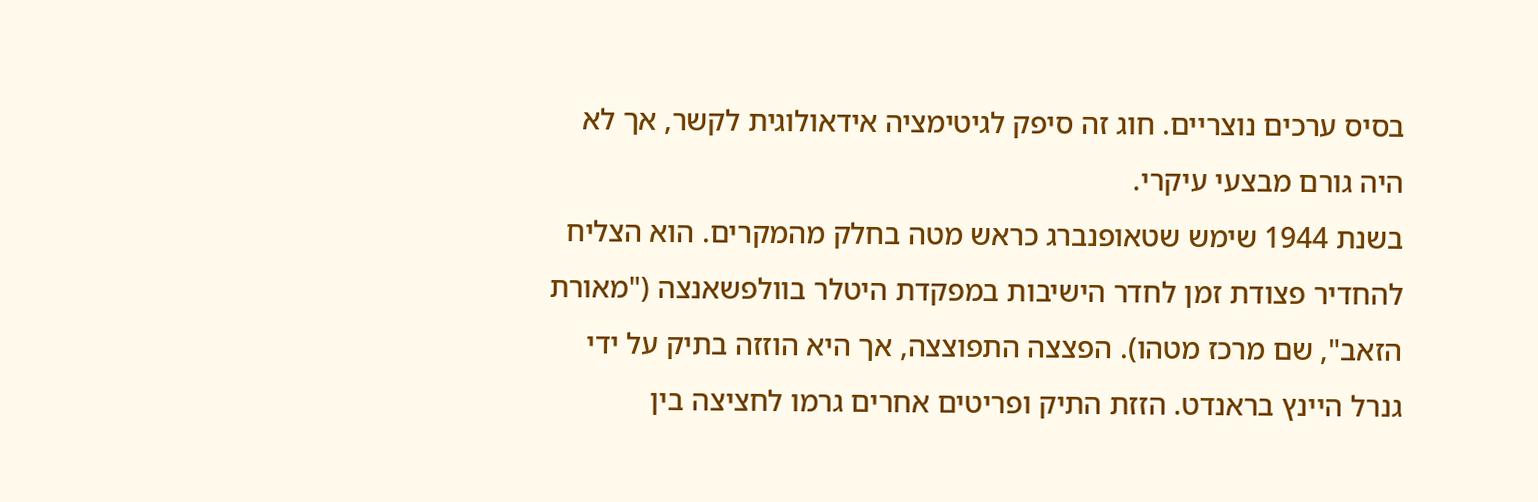בסיס ערכים נוצריים. חוג זה סיפק לגיטימציה אידאולוגית לקשר, אך לא היה גורם מבצעי עיקרי.
בשנת 1944 שימש שטאופנברג כראש מטה בחלק מהמקרים. הוא הצליח להחדיר פצודת זמן לחדר הישיבות במפקדת היטלר בוולפשאנצה ("מאורת הזאב", שם מרכז מטהו). הפצצה התפוצצה, אך היא הוזזה בתיק על ידי גנרל היינץ בראנדט. הזזת התיק ופריטים אחרים גרמו לחציצה בין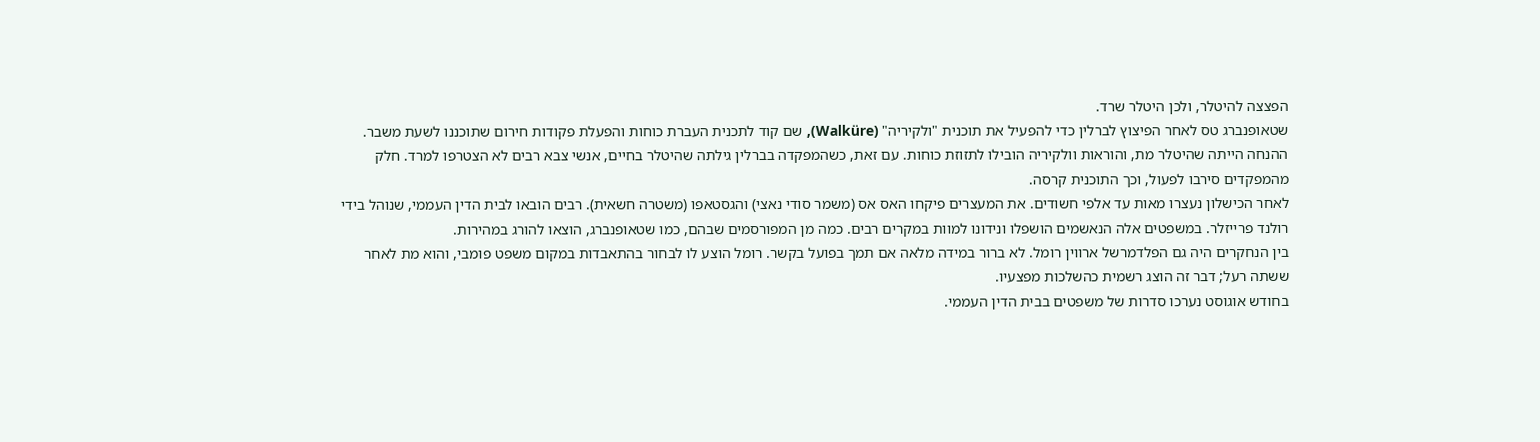הפצצה להיטלר, ולכן היטלר שרד.
שטאופנברג טס לאחר הפיצוץ לברלין כדי להפעיל את תוכנית "ולקיריה" (Walküre), שם קוד לתכנית העברת כוחות והפעלת פקודות חירום שתוכננו לשעת משבר. ההנחה הייתה שהיטלר מת, והוראות וולקיריה הובילו לתזוזת כוחות. עם זאת, כשהמפקדה בברלין גילתה שהיטלר בחיים, אנשי צבא רבים לא הצטרפו למרד. חלק מהמפקדים סירבו לפעול, וכך התוכנית קרסה.
לאחר הכישלון נעצרו מאות עד אלפי חשודים. את המעצרים פיקחו האס אס (משמר סודי נאצי) והגסטאפו (משטרה חשאית). רבים הובאו לבית הדין העממי, שנוהל בידי רולנד פרייזלר. במשפטים אלה הנאשמים הושפלו ונידונו למוות במקרים רבים. כמה מן המפורסמים שבהם, כמו שטאופנברג, הוצאו להורג במהירות.
בין הנחקרים היה גם הפלדמרשל ארווין רומל. לא ברור במידה מלאה אם תמך בפועל בקשר. רומל הוצע לו לבחור בהתאבדות במקום משפט פומבי, והוא מת לאחר ששתה רעל; דבר זה הוצג רשמית כהשלכות מפצעיו.
בחודש אוגוסט נערכו סדרות של משפטים בבית הדין העממי.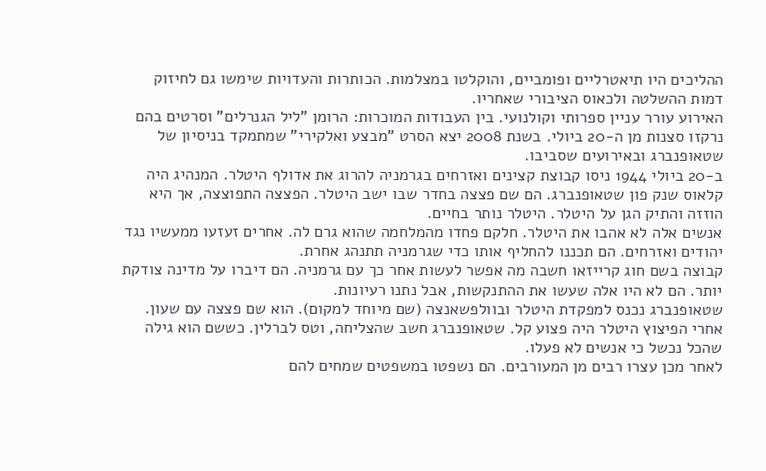ההליכים היו תיאטרליים ופומביים, והוקלטו במצלמות. הכותרות והעדויות שימשו גם לחיזוק דמות ההשלטה ולכאוס הציבורי שאחריו.
האירוע עורר עניין ספרותי וקולנועי. בין העבודות המוכרות: הרומן "ליל הגנרלים" וסרטים בהם נרקזו סצנות מן ה-20 ביולי. בשנת 2008 יצא הסרט "מבצע ואלקירי" שמתמקד בניסיון של שטאופנברג ובאירועים שסביבו.
ב-20 ביולי 1944 ניסו קבוצת קצינים ואזרחים בגרמניה להרוג את אדולף היטלר. המנהיג היה קלאוס שנק פון שטאופנברג. הם שם פצצה בחדר שבו ישב היטלר. הפצצה התפוצצה, אך היא הוזזה והתיק הגן על היטלר. היטלר נותר בחיים.
אנשים אלה לא אהבו את היטלר. חלקם פחדו מהמלחמה שהוא גרם לה. אחרים זעזעו ממעשיו נגד יהודים ואזרחים. הם תכננו להחליף אותו כדי שגרמניה תתנהג אחרת.
קבוצה בשם חוג קרייזאו חשבה מה אפשר לעשות אחר כך עם גרמניה. הם דיברו על מדינה צודקת יותר. הם לא היו אלה שעשו את ההתנקשות, אבל נתנו רעיונות.
שטאופנברג נכנס למפקדת היטלר ובוולפשאנצה (שם מיוחד למקום). הוא שם פצצה עם שעון. אחרי הפיצוץ היטלר היה פצוע קל. שטאופנברג חשב שהצליחה, וטס לברלין. כששם הוא גילה שהכל נכשל כי אנשים לא פעלו.
לאחר מכן עצרו רבים מן המעורבים. הם נשפטו במשפטים שמחים להם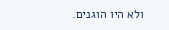ולא היו הוגנים.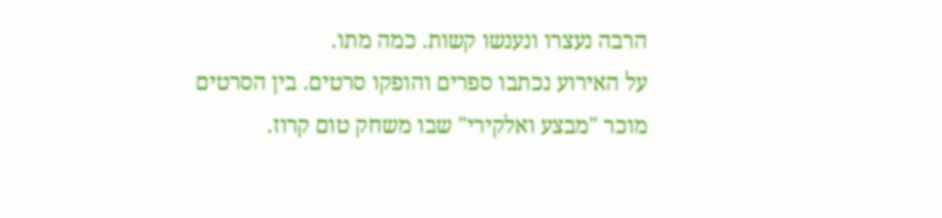הרבה נעצרו ונענשו קשות. כמה מתו.
על האירוע נכתבו ספרים והופקו סרטים. בין הסרטים מוכר "מבצע ואלקירי" שבו משחק טום קרוז.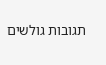תגובות גולשים